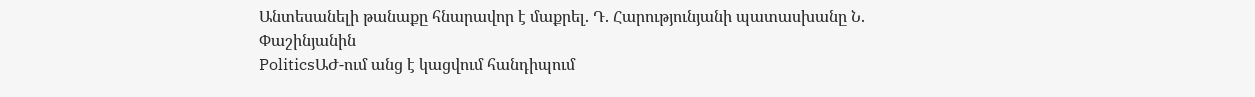Անտեսանելի թանաքը հնարավոր է մաքրել. Դ. Հարությունյանի պատասխանը Ն. Փաշինյանին
PoliticsԱԺ-ում անց է կացվում հանդիպում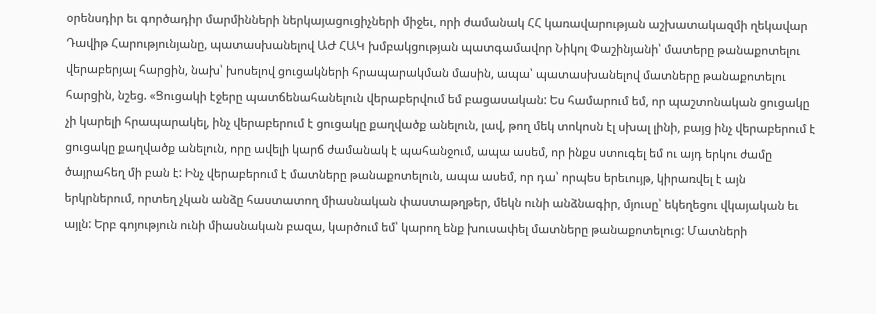օրենսդիր եւ գործադիր մարմինների ներկայացուցիչների միջեւ, որի ժամանակ ՀՀ կառավարության աշխատակազմի ղեկավար Դավիթ Հարությունյանը, պատասխանելով ԱԺ ՀԱԿ խմբակցության պատգամավոր Նիկոլ Փաշինյանի՝ մատերը թանաքոտելու վերաբերյալ հարցին, նախ՝ խոսելով ցուցակների հրապարակման մասին, ապա՝ պատասխանելով մատները թանաքոտելու հարցին, նշեց. «Ցուցակի էջերը պատճենահանելուն վերաբերվում եմ բացասական: Ես համարում եմ, որ պաշտոնական ցուցակը չի կարելի հրապարակել, ինչ վերաբերում է ցուցակը քաղվածք անելուն, լավ, թող մեկ տոկոսն էլ սխալ լինի, բայց ինչ վերաբերում է ցուցակը քաղվածք անելուն, որը ավելի կարճ ժամանակ է պահանջում, ապա ասեմ, որ ինքս ստուգել եմ ու այդ երկու ժամը ծայրահեղ մի բան է: Ինչ վերաբերում է մատները թանաքոտելուն, ապա ասեմ, որ դա՝ որպես երեւույթ, կիրառվել է այն երկրներում, որտեղ չկան անձը հաստատող միասնական փաստաթղթեր, մեկն ունի անձնագիր, մյուսը՝ եկեղեցու վկայական եւ այլն: Երբ գոյություն ունի միասնական բազա, կարծում եմ՝ կարող ենք խուսափել մատները թանաքոտելուց: Մատների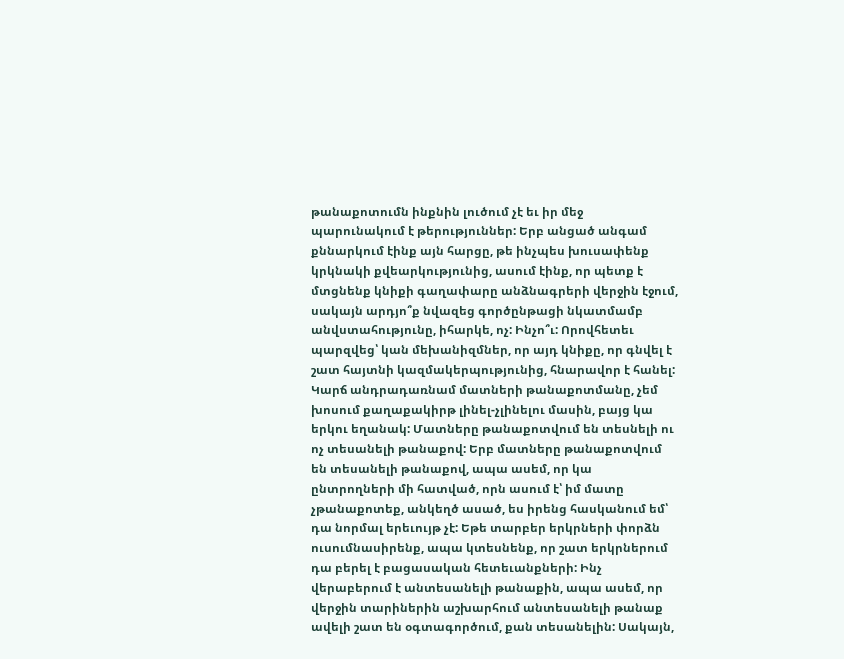թանաքոտումն ինքնին լուծում չէ եւ իր մեջ պարունակում է թերություններ: Երբ անցած անգամ քննարկում էինք այն հարցը, թե ինչպես խուսափենք կրկնակի քվեարկությունից, ասում էինք, որ պետք է մտցնենք կնիքի գաղափարը անձնագրերի վերջին էջում, սակայն արդյո՞ք նվազեց գործընթացի նկատմամբ անվստահությունը, իհարկե, ոչ: Ինչո՞ւ: Որովհետեւ պարզվեց՝ կան մեխանիզմներ, որ այդ կնիքը, որ գնվել է շատ հայտնի կազմակերպությունից, հնարավոր է հանել:
Կարճ անդրադառնամ մատների թանաքոտմանը, չեմ խոսում քաղաքակիրթ լինել-չլինելու մասին, բայց կա երկու եղանակ: Մատները թանաքոտվում են տեսնելի ու ոչ տեսանելի թանաքով: Երբ մատները թանաքոտվում են տեսանելի թանաքով, ապա ասեմ, որ կա ընտրողների մի հատված, որն ասում է՝ իմ մատը չթանաքոտեք, անկեղծ ասած, ես իրենց հասկանում եմ՝ դա նորմալ երեւույթ չէ: Եթե տարբեր երկրների փորձն ուսումնասիրենք, ապա կտեսնենք, որ շատ երկրներում դա բերել է բացասական հետեւանքների: Ինչ վերաբերում է անտեսանելի թանաքին, ապա ասեմ, որ վերջին տարիներին աշխարհում անտեսանելի թանաք ավելի շատ են օգտագործում, քան տեսանելին: Սակայն,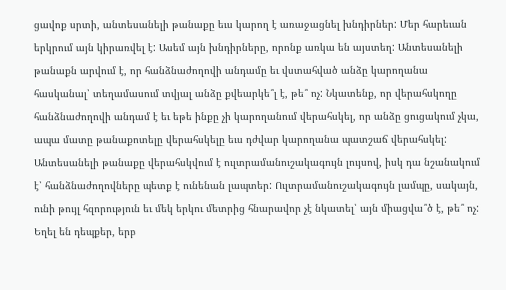ցավոք սրտի, անտեսանելի թանաքը եւս կարող է առաջացնել խնդիրներ: Մեր հարեւան երկրում այն կիրառվել է: Ասեմ այն խնդիրները, որոնք առկա են այստեղ: Անտեսանելի թանաքն արվում է, որ հանձնաժողովի անդամը եւ վստահված անձը կարողանա հասկանալ՝ տեղամասում տվյալ անձը քվեարկե՞լ է, թե՞ ոչ: Նկատենք, որ վերահսկողը հանձնաժողովի անդամ է եւ եթե ինքը չի կարողանում վերահսկել, որ անձը ցուցակում չկա, ապա մատը թանաքոտելը վերահսկելը եւս դժվար կարողանա պատշաճ վերահսկել: Անտեսանելի թանաքը վերահսկվում է ուլտրամանուշակագույն լույսով, իսկ դա նշանակում է՝ հանձնաժողովները պետք է ունենան լապտեր: Ուլտրամանուշակագույն լամպը, սակայն, ունի թույլ հզորություն եւ մեկ երկու մետրից հնարավոր չէ նկատել՝ այն միացվա՞ծ է, թե՞ ոչ: Եղել են դեպքեր, երբ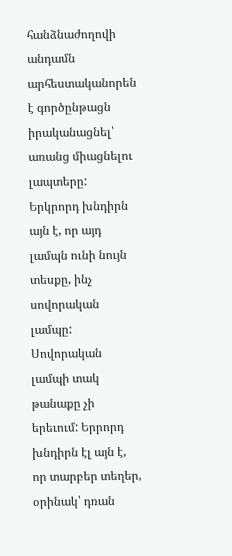հանձնաժողովի անդամն արհեստականորեն է գործընթացն իրականացնել՝ առանց միացնելու լապտերը: Երկրորդ խնդիրն այն է, որ այդ լամպն ունի նույն տեսքը, ինչ սովորական լամպը: Սովորական լամպի տակ թանաքը չի երեւում: Երրորդ խնդիրն էլ այն է, որ տարբեր տեղեր, օրինակ՝ դռան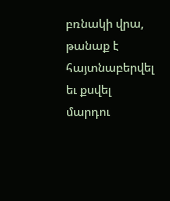բռնակի վրա, թանաք է հայտնաբերվել եւ քսվել մարդու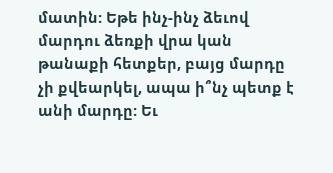մատին: Եթե ինչ-ինչ ձեւով մարդու ձեռքի վրա կան թանաքի հետքեր, բայց մարդը չի քվեարկել, ապա ի՞նչ պետք է անի մարդը: Եւ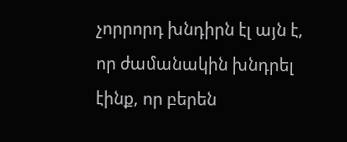չորրորդ խնդիրն էլ այն է, որ ժամանակին խնդրել էինք, որ բերեն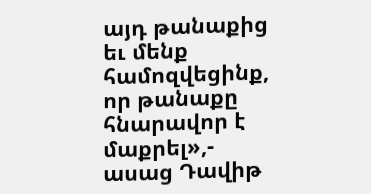այդ թանաքից եւ մենք համոզվեցինք, որ թանաքը հնարավոր է մաքրել»,- ասաց Դավիթ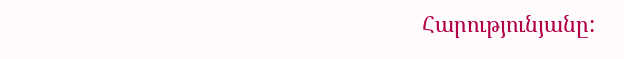Հարությունյանը: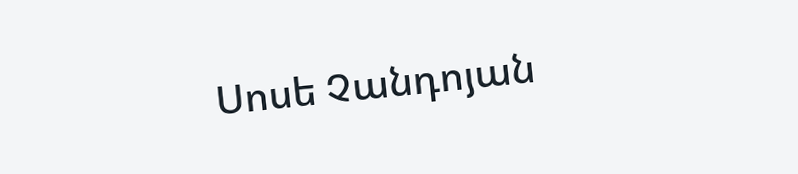Սոսե Չանդոյան